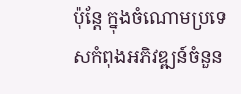ប៉ុន្តែ ក្នុងចំណោមប្រទេសកំពុងអភិវឌ្ឍន៍ចំនួន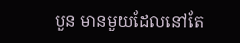បួន មានមួយដែលនៅតែ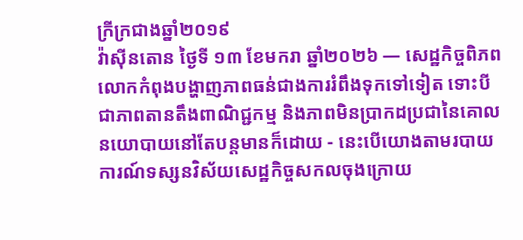ក្រីក្រជាងឆ្នាំ២០១៩
វ៉ាស៊ីនតោន ថ្ងៃទី ១៣ ខែមករា ឆ្នាំ២០២៦ — សេដ្ឋកិច្ចពិភពលោកកំពុងបង្ហាញភាពធន់ជាងការរំពឹងទុកទៅទៀត ទោះបីជាភាពតានតឹងពាណិជ្ជកម្ម និងភាពមិនប្រាកដប្រជានៃគោលនយោបាយនៅតែបន្តមានក៏ដោយ - នេះបើយោងតាមរបាយការណ៍ទស្សនវិស័យសេដ្ឋកិច្ចសកលចុងក្រោយ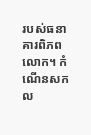របស់ធនាគារពិភពលោក។ កំណើនសកល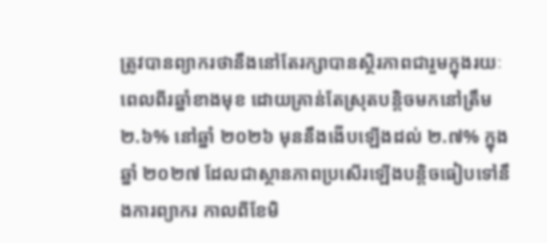ត្រូវបានព្យាករថានឹងនៅតែរក្សាបានស្ថិរភាពជារួមក្នុងរយៈពេលពីរឆ្នាំខាងមុខ ដោយគ្រាន់តែស្រុតបន្តិចមកនៅត្រឹម ២.៦% នៅឆ្នាំ ២០២៦ មុននឹងងើបឡើងដល់ ២.៧% ក្នុងឆ្នាំ ២០២៧ ដែលជាស្ថានភាពប្រសើរឡើងបន្តិចធៀបទៅនឹងការព្យាករ កាលពីខែមិ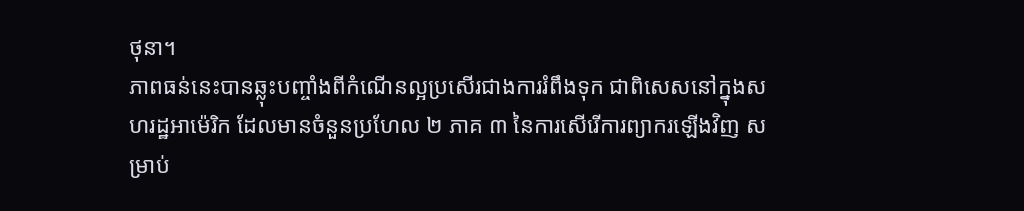ថុនា។
ភាពធន់នេះបានឆ្លុះបញ្ចាំងពីកំណើនល្អប្រសើរជាងការរំពឹងទុក ជាពិសេសនៅក្នុងសហរដ្ឋអាម៉េរិក ដែលមានចំនួនប្រហែល ២ ភាគ ៣ នៃការសើរើការព្យាករឡើងវិញ សម្រាប់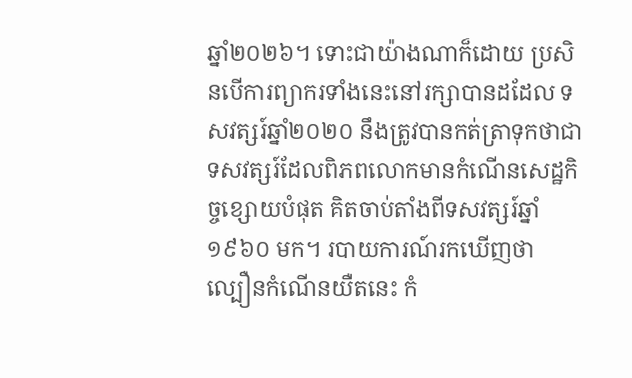ឆ្នាំ២០២៦។ ទោះជាយ៉ាងណាក៏ដោយ ប្រសិនបើការព្យាករទាំងនេះនៅរក្សាបានដដែល ទសវត្សរ៍ឆ្នាំ២០២០ នឹងត្រូវបានកត់ត្រាទុកថាជាទសវត្សរ៍ដែលពិភពលោកមានកំណើនសេដ្ឋកិច្ចខ្សោយបំផុត គិតចាប់តាំងពីទសវត្សរ៍ឆ្នាំ១៩៦០ មក។ របាយការណ៍រកឃើញថា ល្បឿនកំណើនយឺតនេះ កំ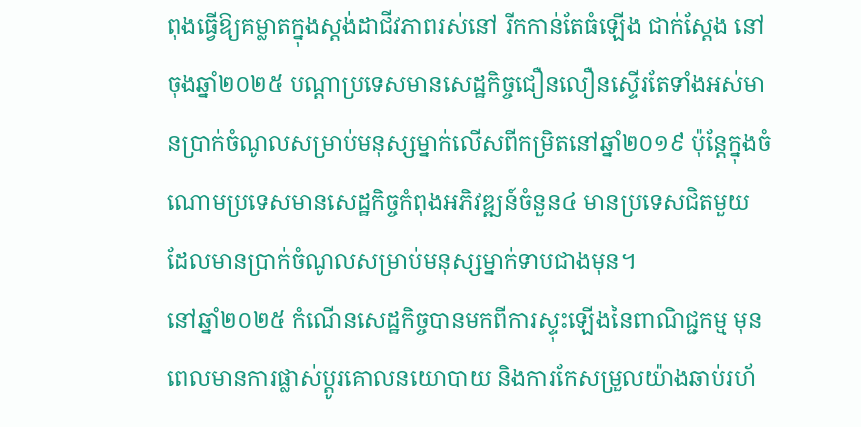ពុងធ្វើឱ្យគម្លាតក្នុងស្តង់ដាជីវភាពរស់នៅ រីកកាន់តែធំឡើង ជាក់ស្តែង នៅចុងឆ្នាំ២០២៥ បណ្តាប្រទេសមានសេដ្ឋកិច្ចជឿនលឿនស្ទើរតែទាំងអស់មានប្រាក់ចំណូលសម្រាប់មនុស្សម្នាក់លើសពីកម្រិតនៅឆ្នាំ២០១៩ ប៉ុន្តែក្នុងចំណោមប្រទេសមានសេដ្ឋកិច្ចកំពុងអភិវឌ្ឍន៍ចំនួន៤ មានប្រទេសជិតមួយ ដែលមានប្រាក់ចំណូលសម្រាប់មនុស្សម្នាក់ទាបជាងមុន។
នៅឆ្នាំ២០២៥ កំណើនសេដ្ឋកិច្ចបានមកពីការស្ទុះឡើងនៃពាណិជ្ជកម្ម មុនពេលមានការផ្លាស់ប្តូរគោលនយោបាយ និងការកែសម្រួលយ៉ាងឆាប់រហ័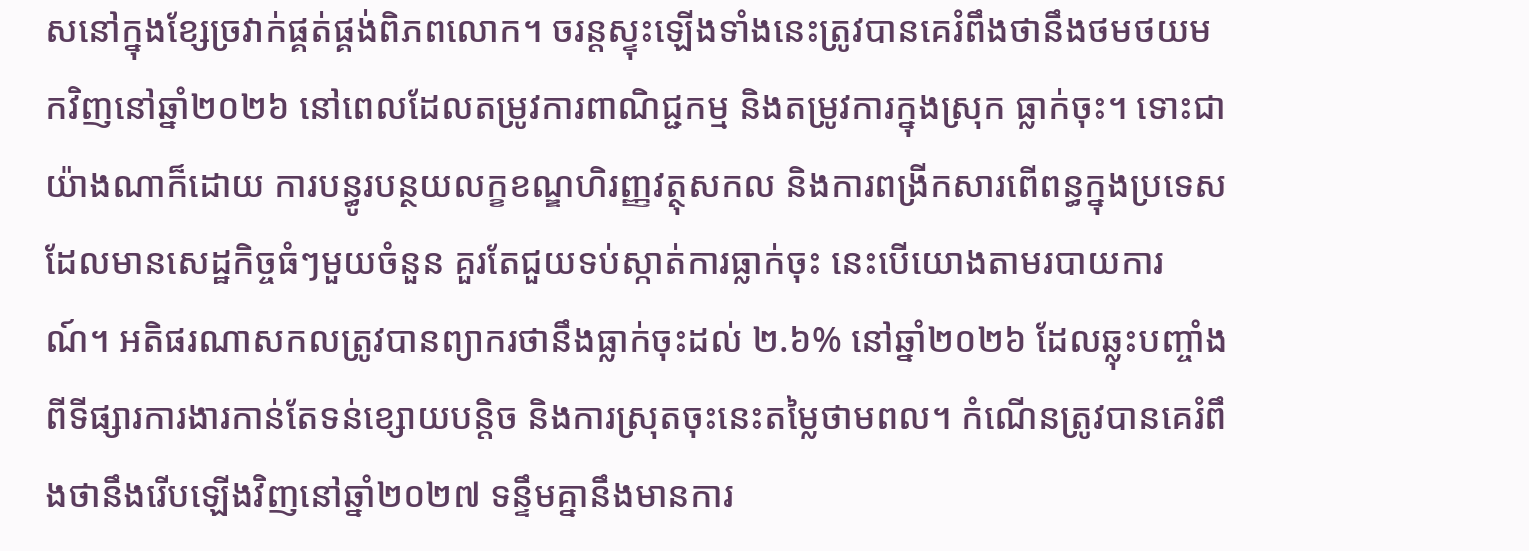សនៅក្នុងខ្សែច្រវាក់ផ្គត់ផ្គង់ពិភពលោក។ ចរន្តស្ទុះឡើងទាំងនេះត្រូវបានគេរំពឹងថានឹងថមថយមកវិញនៅឆ្នាំ២០២៦ នៅពេលដែលតម្រូវការពាណិជ្ជកម្ម និងតម្រូវការក្នុងស្រុក ធ្លាក់ចុះ។ ទោះជាយ៉ាងណាក៏ដោយ ការបន្ធូរបន្ថយលក្ខខណ្ឌហិរញ្ញវត្ថុសកល និងការពង្រីកសារពើពន្ធក្នុងប្រទេសដែលមានសេដ្ឋកិច្ចធំៗមួយចំនួន គួរតែជួយទប់ស្កាត់ការធ្លាក់ចុះ នេះបើយោងតាមរបាយការណ៍។ អតិផរណាសកលត្រូវបានព្យាករថានឹងធ្លាក់ចុះដល់ ២.៦% នៅឆ្នាំ២០២៦ ដែលឆ្លុះបញ្ចាំងពីទីផ្សារការងារកាន់តែទន់ខ្សោយបន្តិច និងការស្រុតចុះនេះតម្លៃថាមពល។ កំណើនត្រូវបានគេរំពឹងថានឹងរើបឡើងវិញនៅឆ្នាំ២០២៧ ទន្ទឹមគ្នានឹងមានការ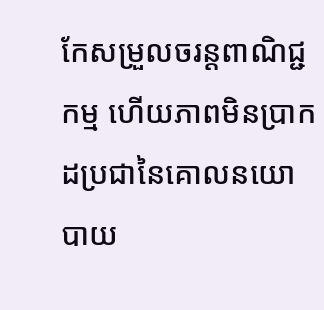កែសម្រួលចរន្តពាណិជ្ជកម្ម ហើយភាពមិនប្រាកដប្រជានៃគោលនយោបាយ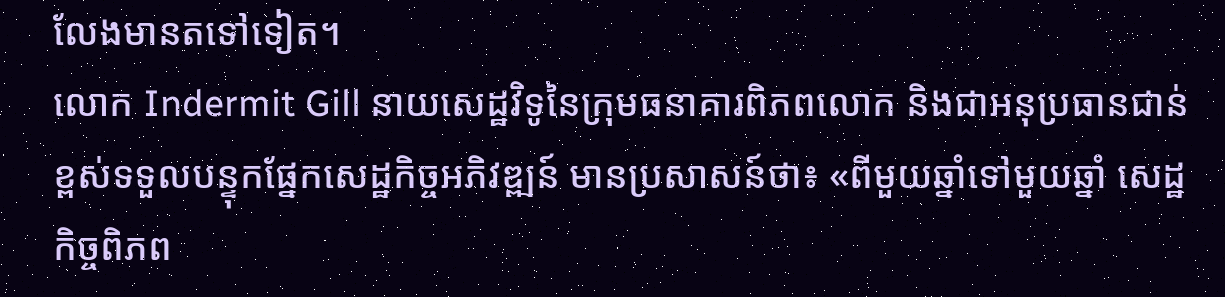លែងមានតទៅទៀត។
លោក Indermit Gill នាយសេដ្ឋវិទូនៃក្រុមធនាគារពិភពលោក និងជាអនុប្រធានជាន់ខ្ពស់ទទួលបន្ទុកផ្នែកសេដ្ឋកិច្ចអភិវឌ្ឍន៍ មានប្រសាសន៍ថា៖ «ពីមួយឆ្នាំទៅមួយឆ្នាំ សេដ្ឋកិច្ចពិភព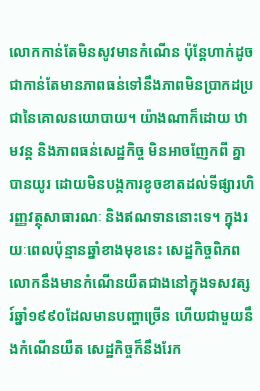លោកកាន់តែមិនសូវមានកំណើន ប៉ុន្តែហាក់ដូចជាកាន់តែមានភាពធន់ទៅនឹងភាពមិនប្រាកដប្រជានៃគោលនយោបាយ។ យ៉ាងណាក៏ដោយ ឋាមវន្ត និងភាពធន់សេដ្ឋកិច្ច មិនអាចញែកពី គ្នាបានយូរ ដោយមិនបង្កការខូចខាតដល់ទីផ្សារហិរញ្ញវត្ថុសាធារណៈ និងឥណទាននោះទេ។ ក្នុងរយៈពេលប៉ុន្មានឆ្នាំខាងមុខនេះ សេដ្ឋកិច្ចពិភពលោកនឹងមានកំណើនយឺតជាងនៅក្នុងទសវត្សរ៍ឆ្នាំ១៩៩០ដែលមានបញ្ហាច្រើន ហើយជាមួយនឹងកំណើនយឺត សេដ្ឋកិច្ចក៏នឹងរែក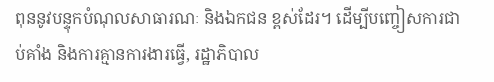ពុននូវបន្ទុកបំណុលសាធារណៈ និងឯកជន ខ្ពស់ដែរ។ ដើម្បីបញ្ចៀសការជាប់គាំង និងការគ្មានការងារធ្វើ, រដ្ឋាភិបាល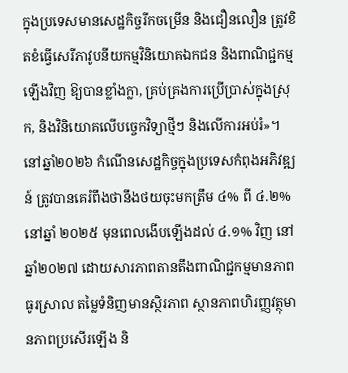ក្នុងប្រទេសមានសេដ្ឋកិច្ចរីកចម្រើន និងជឿនលឿន ត្រូវខិតខំធ្វើសេរីភាវូបនីយកម្មវិនិយោគឯកជន និងពាណិជ្ជកម្មឡើងវិញ ឱ្យបានខ្លាំងក្លា, គ្រប់គ្រងការប្រើប្រាស់ក្នុងស្រុក, និងវិនិយោគលើបច្ចេកវិទ្យាថ្មីៗ និងលើការអប់រំ»។
នៅឆ្នាំ២០២៦ កំណើនសេដ្ឋកិច្ចក្នុងប្រទេសកំពុងអភិវឌ្ឍន៍ ត្រូវបានគេរំពឹងថានឹងថយចុះមកត្រឹម ៤% ពី ៤.២% នៅឆ្នាំ ២០២៥ មុនពេលងើបឡើងដល់ ៤.១% វិញ នៅឆ្នាំ២០២៧ ដោយសារភាពតានតឹងពាណិជ្ជកម្មមានភាពធូរស្រាល តម្លៃទំនិញមានស្ថិរភាព ស្ថានភាពហិរញ្ញវត្ថុមានភាពប្រសើរឡើង និ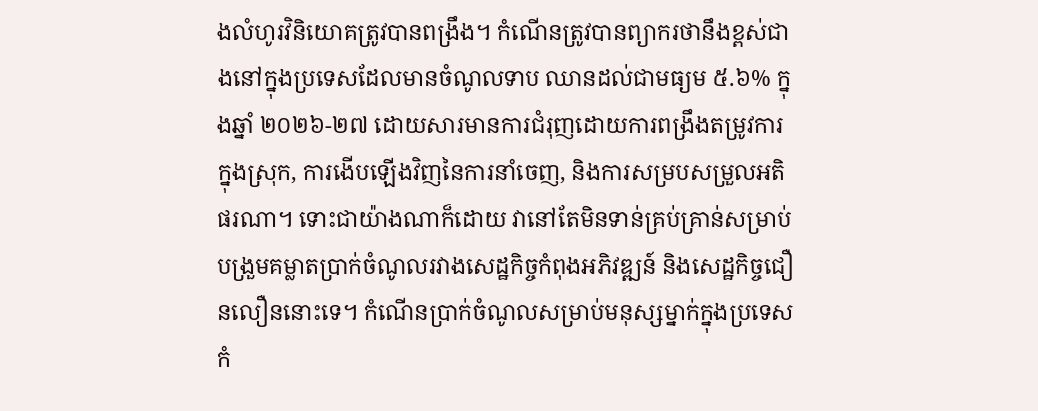ងលំហូរវិនិយោគត្រូវបានពង្រឹង។ កំណើនត្រូវបានព្យាករថានឹងខ្ពស់ជាងនៅក្នុងប្រទេសដែលមានចំណូលទាប ឈានដល់ជាមធ្យម ៥.៦% ក្នុងឆ្នាំ ២០២៦-២៧ ដោយសារមានការជំរុញដោយការពង្រឹងតម្រូវការក្នុងស្រុក, ការងើបឡើងវិញនៃការនាំចេញ, និងការសម្របសម្រួលអតិផរណា។ ទោះជាយ៉ាងណាក៏ដោយ វានៅតែមិនទាន់គ្រប់គ្រាន់សម្រាប់បង្រួមគម្លាតប្រាក់ចំណូលរវាងសេដ្ឋកិច្ចកំពុងអភិវឌ្ឍន៍ និងសេដ្ឋកិច្ចជឿនលឿននោះទេ។ កំណើនប្រាក់ចំណូលសម្រាប់មនុស្សម្នាក់ក្នុងប្រទេសកំ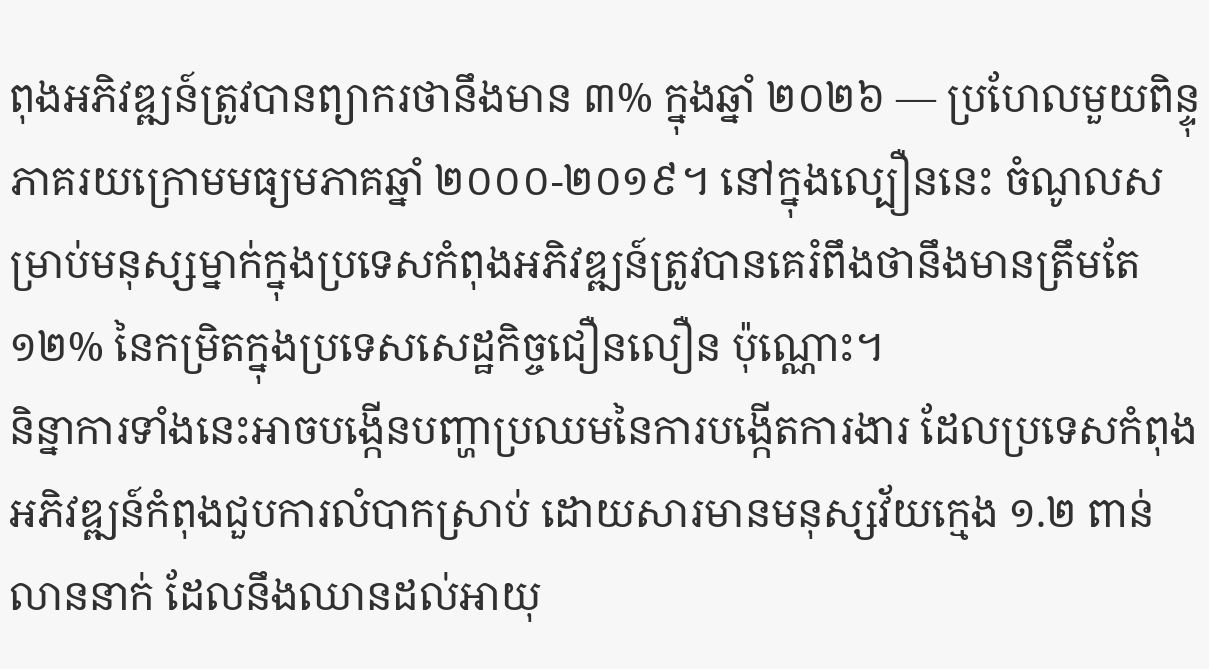ពុងអភិវឌ្ឍន៍ត្រូវបានព្យាករថានឹងមាន ៣% ក្នុងឆ្នាំ ២០២៦ — ប្រហែលមួយពិន្ទុភាគរយក្រោមមធ្យមភាគឆ្នាំ ២០០០-២០១៩។ នៅក្នុងល្បឿននេះ ចំណូលសម្រាប់មនុស្សម្នាក់ក្នុងប្រទេសកំពុងអភិវឌ្ឍន៍ត្រូវបានគេរំពឹងថានឹងមានត្រឹមតែ ១២% នៃកម្រិតក្នុងប្រទេសសេដ្ឋកិច្ចជឿនលឿន ប៉ុណ្ណោះ។
និន្នាការទាំងនេះអាចបង្កើនបញ្ហាប្រឈមនៃការបង្កើតការងារ ដែលប្រទេសកំពុងអភិវឌ្ឍន៍កំពុងជួបការលំបាកស្រាប់ ដោយសារមានមនុស្សវ័យក្មេង ១.២ ពាន់លាននាក់ ដែលនឹងឈានដល់អាយុ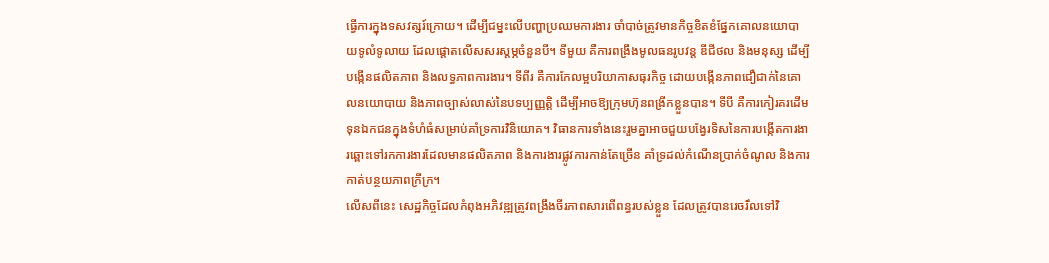ធ្វើការក្នុងទសវត្សរ៍ក្រោយ។ ដើម្បីជម្នះលើបញ្ហាប្រឈមការងារ ចាំបាច់ត្រូវមានកិច្ចខិតខំផ្នែកគោលនយោបាយទូលំទូលាយ ដែលផ្តោតលើសសរស្តម្ភចំនួនបី។ ទីមួយ គឺការពង្រឹងមូលធនរូបវន្ត ឌីជីថល និងមនុស្ស ដើម្បីបង្កើនផលិតភាព និងលទ្ធភាពការងារ។ ទីពីរ គឺការកែលម្អបរិយាកាសធុរកិច្ច ដោយបង្កើនភាពជឿជាក់នៃគោលនយោបាយ និងភាពច្បាស់លាស់នៃបទប្បញ្ញត្តិ ដើម្បីអាចឱ្យក្រុមហ៊ុនពង្រីកខ្លួនបាន។ ទីបី គឺការកៀរគរដើមទុនឯកជនក្នុងទំហំធំសម្រាប់គាំទ្រការវិនិយោគ។ វិធានការទាំងនេះរួមគ្នាអាចជួយបង្វែរទិសនៃការបង្កើតការងារឆ្ពោះទៅរកការងារដែលមានផលិតភាព និងការងារផ្លូវការកាន់តែច្រើន គាំទ្រដល់កំណើនប្រាក់ចំណូល និងការកាត់បន្ថយភាពក្រីក្រ។
លើសពីនេះ សេដ្ឋកិច្ចដែលកំពុងអភិវឌ្ឍត្រូវពង្រឹងចីរភាពសារពើពន្ធរបស់ខ្លួន ដែលត្រូវបានរេចរឹលទៅវិ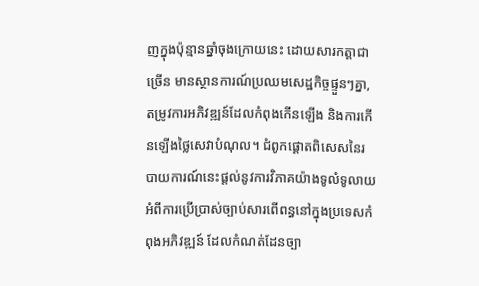ញក្នុងប៉ុន្មានឆ្នាំចុងក្រោយនេះ ដោយសារកត្តាជាច្រើន មានស្ថានការណ៍ប្រឈមសេដ្ឋកិច្ចផ្ទួនៗគ្នា, តម្រូវការអភិវឌ្ឍន៍ដែលកំពុងកើនឡើង និងការកើនឡើងថ្លៃសេវាបំណុល។ ជំពូកផ្តោតពិសេសនៃរបាយការណ៍នេះផ្តល់នូវការវិភាគយ៉ាងទូលំទូលាយអំពីការប្រើប្រាស់ច្បាប់សារពើពន្ធនៅក្នុងប្រទេសកំពុងអភិវឌ្ឍន៍ ដែលកំណត់ដែនច្បា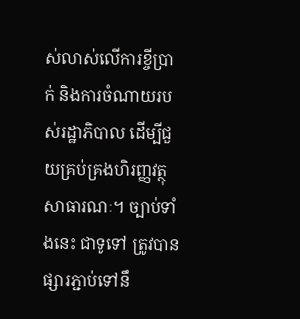ស់លាស់លើការខ្ចីប្រាក់ និងការចំណាយរបស់រដ្ឋាភិបាល ដើម្បីជួយគ្រប់គ្រងហិរញ្ញវត្ថុសាធារណៈ។ ច្បាប់ទាំងនេះ ជាទូទៅ ត្រូវបានផ្សារភ្ជាប់ទៅនឹ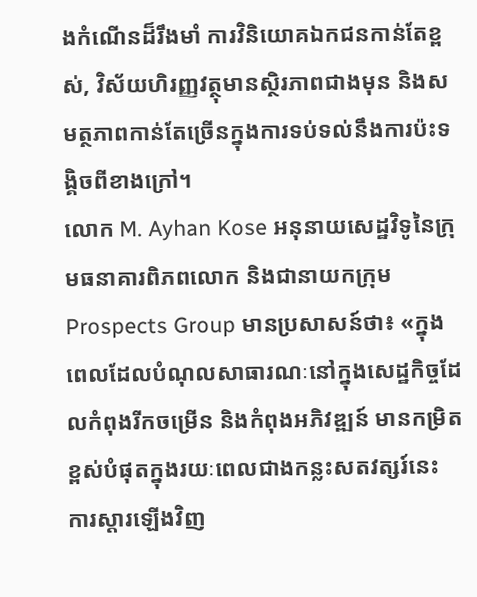ងកំណើនដ៏រឹងមាំ ការវិនិយោគឯកជនកាន់តែខ្ពស់, វិស័យហិរញ្ញវត្ថុមានស្ថិរភាពជាងមុន និងសមត្ថភាពកាន់តែច្រើនក្នុងការទប់ទល់នឹងការប៉ះទង្គិចពីខាងក្រៅ។
លោក M. Ayhan Kose អនុនាយសេដ្ឋវិទូនៃក្រុមធនាគារពិភពលោក និងជានាយកក្រុម Prospects Group មានប្រសាសន៍ថា៖ «ក្នុងពេលដែលបំណុលសាធារណៈនៅក្នុងសេដ្ឋកិច្ចដែលកំពុងរីកចម្រើន និងកំពុងអភិវឌ្ឍន៍ មានកម្រិតខ្ពស់បំផុតក្នុងរយៈពេលជាងកន្លះសតវត្សរ៍នេះ ការស្ដារឡើងវិញ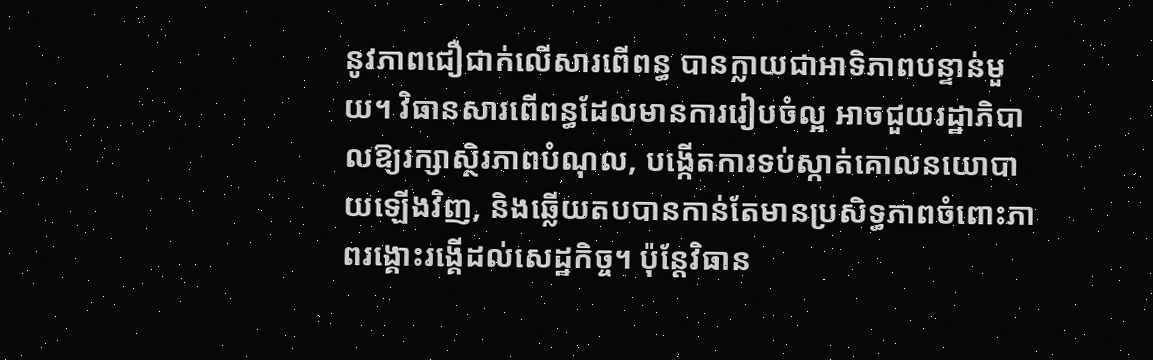នូវភាពជឿជាក់លើសារពើពន្ធ បានក្លាយជាអាទិភាពបន្ទាន់មួយ។ វិធានសារពើពន្ធដែលមានការរៀបចំល្អ អាចជួយរដ្ឋាភិបាលឱ្យរក្សាស្ថិរភាពបំណុល, បង្កើតការទប់ស្កាត់គោលនយោបាយឡើងវិញ, និងឆ្លើយតបបានកាន់តែមានប្រសិទ្ធភាពចំពោះភាពរង្គោះរង្គើដល់សេដ្ឋកិច្ច។ ប៉ុន្តែវិធាន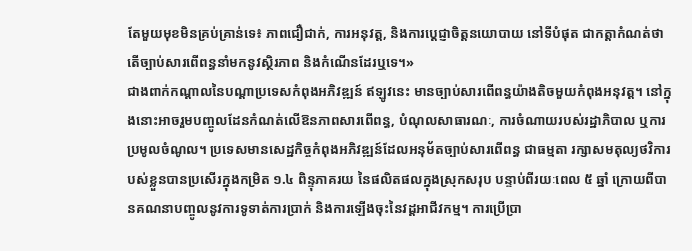តែមួយមុខមិនគ្រប់គ្រាន់ទេ៖ ភាពជឿជាក់, ការអនុវត្ត, និងការប្តេជ្ញាចិត្តនយោបាយ នៅទីបំផុត ជាកត្តាកំណត់ថាតើច្បាប់សារពើពន្ធនាំមកនូវស្ថិរភាព និងកំណើនដែរឬទេ។»
ជាងពាក់កណ្តាលនៃបណ្តាប្រទេសកំពុងអភិវឌ្ឍន៍ ឥឡូវនេះ មានច្បាប់សារពើពន្ធយ៉ាងតិចមួយកំពុងអនុវត្ត។ នៅក្នុងនោះអាចរួមបញ្ចូលដែនកំណត់លើឱនភាពសារពើពន្ធ, បំណុលសាធារណៈ, ការចំណាយរបស់រដ្ឋាភិបាល ឬការប្រមូលចំណូល។ ប្រទេសមានសេដ្ឋកិច្ចកំពុងអភិវឌ្ឍន៍ដែលអនុម័តច្បាប់សារពើពន្ធ ជាធម្មតា រក្សាសមតុល្យថវិការបស់ខ្លួនបានប្រសើរក្នុងកម្រិត ១.៤ ពិន្ទុភាគរយ នៃផលិតផលក្នុងស្រុកសរុប បន្ទាប់ពីរយៈពេល ៥ ឆ្នាំ ក្រោយពីបានគណនាបញ្ចូលនូវការទូទាត់ការប្រាក់ និងការឡើងចុះនៃវដ្តអាជីវកម្ម។ ការប្រើប្រា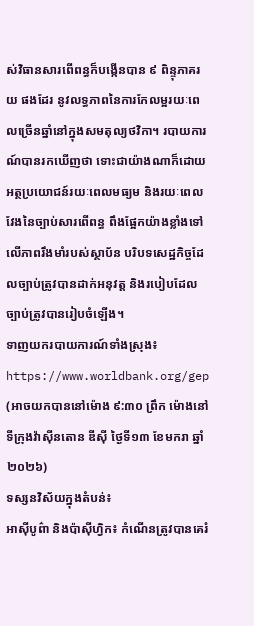ស់វិធានសារពើពន្ធក៏បង្កើនបាន ៩ ពិន្ទុភាគរយ ផងដែរ នូវលទ្ធភាពនៃការកែលម្អរយៈពេលច្រើនឆ្នាំនៅក្នុងសមតុល្យថវិកា។ របាយការណ៍បានរកឃើញថា ទោះជាយ៉ាងណាក៏ដោយ អត្ថប្រយោជន៍រយៈពេលមធ្យម និងរយៈពេលវែងនៃច្បាប់សារពើពន្ធ ពឹងផ្អែកយ៉ាងខ្លាំងទៅលើភាពរឹងមាំរបស់ស្ថាប័ន បរិបទសេដ្ឋកិច្ចដែលច្បាប់ត្រូវបានដាក់អនុវត្ត និងរបៀបដែលច្បាប់ត្រូវបានរៀបចំឡើង។
ទាញយករបាយការណ៍ទាំងស្រុង៖ https://www.worldbank.org/gep (អាចយកបាននៅម៉ោង ៩:៣០ ព្រឹក ម៉ោងនៅទីក្រុងវ៉ាស៊ីនតោន ឌីស៊ី ថ្ងៃទី១៣ ខែមករា ឆ្នាំ២០២៦)
ទស្សនវិស័យក្នុងតំបន់៖
អាស៊ីបូព៌ា និងប៉ាស៊ីហ្វិក៖ កំណើនត្រូវបានគេរំ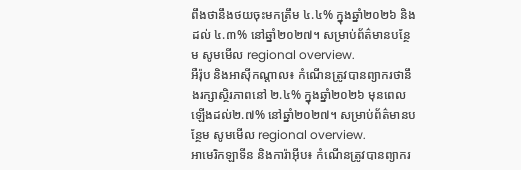ពឹងថានឹងថយចុះមកត្រឹម ៤.៤% ក្នុងឆ្នាំ២០២៦ និងដល់ ៤.៣% នៅឆ្នាំ២០២៧។ សម្រាប់ព័ត៌មានបន្ថែម សូមមើល regional overview.
អឺរ៉ុប និងអាស៊ីកណ្តាល៖ កំណើនត្រូវបានព្យាករថានឹងរក្សាស្ថិរភាពនៅ ២.៤% ក្នុងឆ្នាំ២០២៦ មុនពេលឡើងដល់២.៧% នៅឆ្នាំ២០២៧។ សម្រាប់ព័ត៌មានបន្ថែម សូមមើល regional overview.
អាមេរិកឡាទីន និងការ៉ាអ៊ីប៖ កំណើនត្រូវបានព្យាករ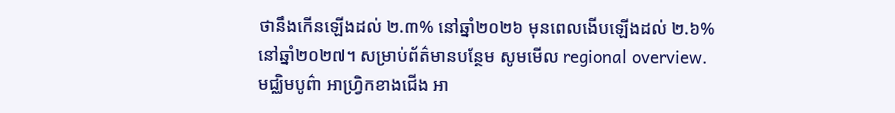ថានឹងកើនឡើងដល់ ២.៣% នៅឆ្នាំ២០២៦ មុនពេលងើបឡើងដល់ ២.៦% នៅឆ្នាំ២០២៧។ សម្រាប់ព័ត៌មានបន្ថែម សូមមើល regional overview.
មជ្ឈិមបូព៌ា អាហ្រ្វិកខាងជើង អា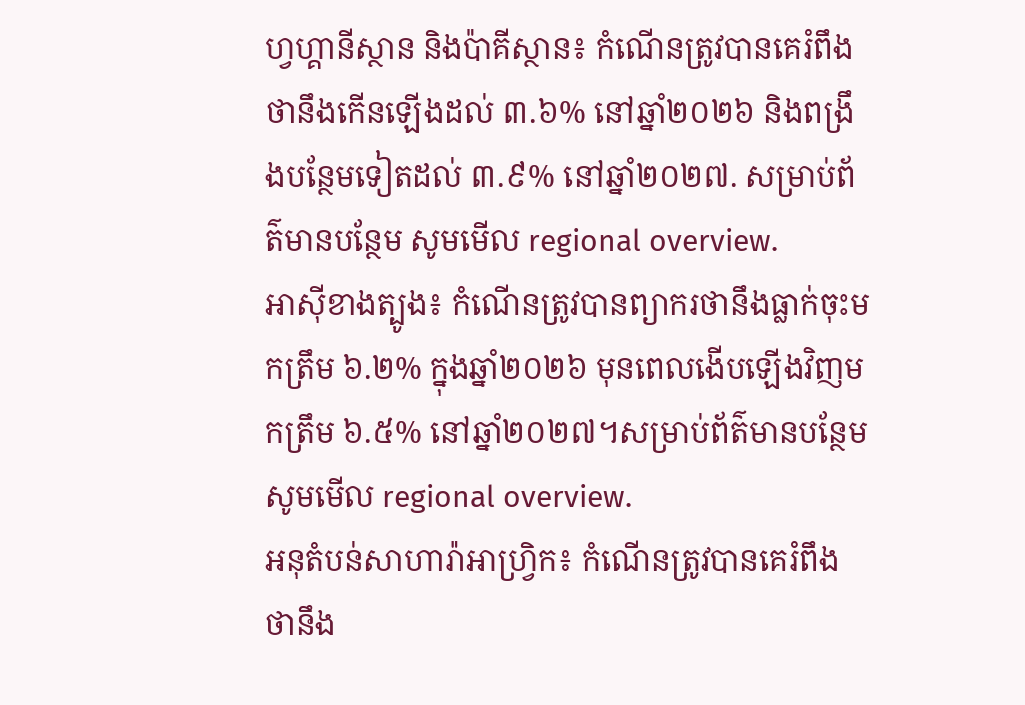ហ្វហ្គានីស្ថាន និងប៉ាគីស្ថាន៖ កំណើនត្រូវបានគេរំពឹងថានឹងកើនឡើងដល់ ៣.៦% នៅឆ្នាំ២០២៦ និងពង្រឹងបន្ថែមទៀតដល់ ៣.៩% នៅឆ្នាំ២០២៧. សម្រាប់ព័ត៌មានបន្ថែម សូមមើល regional overview.
អាស៊ីខាងត្បូង៖ កំណើនត្រូវបានព្យាករថានឹងធ្លាក់ចុះមកត្រឹម ៦.២% ក្នុងឆ្នាំ២០២៦ មុនពេលងើបឡើងវិញមកត្រឹម ៦.៥% នៅឆ្នាំ២០២៧។សម្រាប់ព័ត៌មានបន្ថែម សូមមើល regional overview.
អនុតំបន់សាហារ៉ាអាហ្រ្វិក៖ កំណើនត្រូវបានគេរំពឹងថានឹង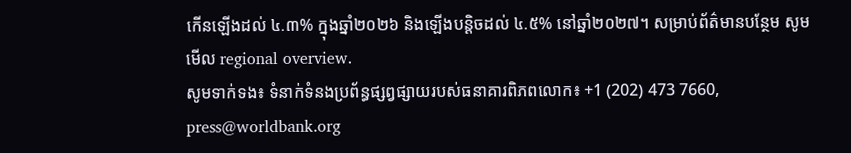កើនឡើងដល់ ៤.៣% ក្នុងឆ្នាំ២០២៦ និងឡើងបន្តិចដល់ ៤.៥% នៅឆ្នាំ២០២៧។ សម្រាប់ព័ត៌មានបន្ថែម សូមមើល regional overview.
សូមទាក់ទង៖ ទំនាក់ទំនងប្រព័ន្ធផ្សព្វផ្សាយរបស់ធនាគារពិភពលោក៖ +1 (202) 473 7660, press@worldbank.org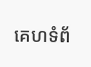គេហទំព័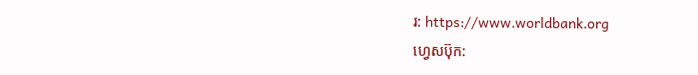រ: https://www.worldbank.org
ហ្វេសប៊ុក: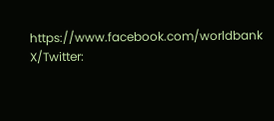https://www.facebook.com/worldbank
X/Twitter: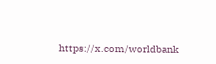https://x.com/worldbank